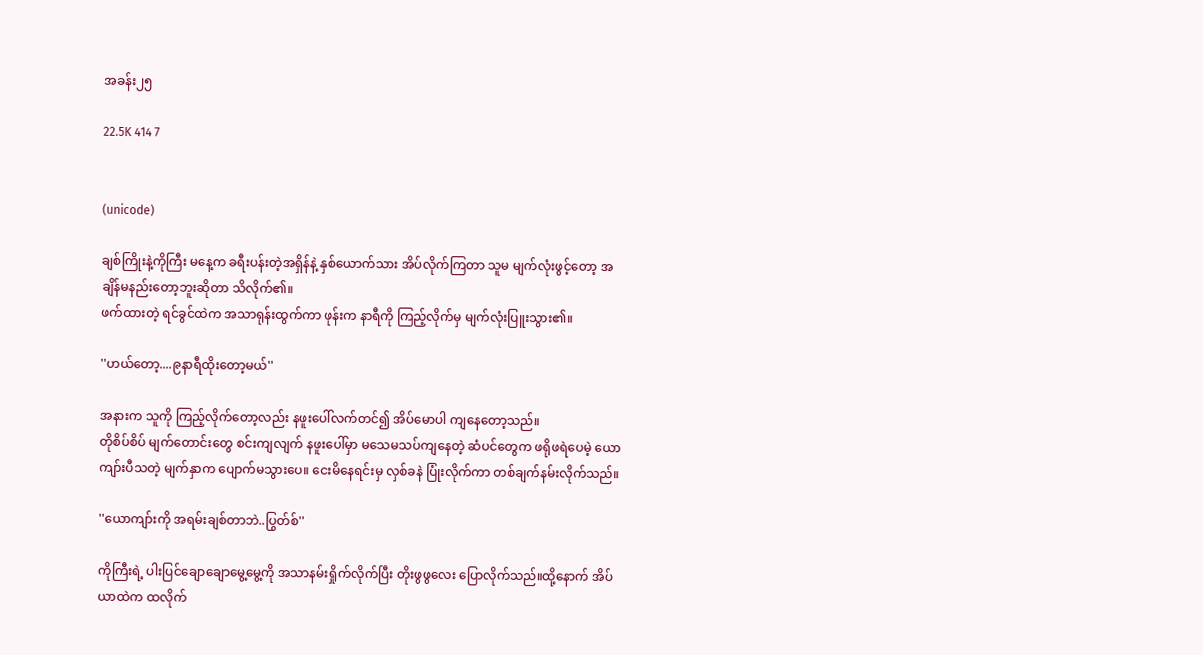အခန်း၂၅

22.5K 414 7


(unicode)

ချစ်ကြိုးနဲ့ကိုကြီး မနေ့က ခရီးပန်းတဲ့အရှိန်နဲ့ နှစ်ယောက်သား အိပ်လိုက်ကြတာ သူမ မျက်လုံးဖွင့်တော့ အချိန်မနည်းတော့ဘူးဆိုတာ သိလိုက်၏။
ဖက်ထားတဲ့ ရင်ခွင်ထဲက အသာရုန်းထွက်ကာ ဖုန်းက နာရီကို ကြည့်လိုက်မှ မျက်လုံးပြူးသွား၏။

''ဟယ်တော့....၉နာရီထိုးတော့မယ်''

အနားက သူကို ကြည့်လိုက်တော့လည်း နဖူးပေါ်လက်တင်၍ အိပ်မောပါ ကျနေတော့သည်။
တိုစိပ်စိပ် မျက်တောင်းတွေ စင်းကျလျက် နဖူးပေါ်မှာ မသေမသပ်ကျနေတဲ့ ဆံပင်တွေက ဖရိုဖရဲပေမဲ့ ယောကျာ်းပီသတဲ့ မျက်နှာက ပျောက်မသွားပေ။ ငေးမိနေရင်းမှ လှစ်ခနဲ ပြုံးလိုက်ကာ တစ်ချက်နမ်းလိုက်သည်။

''ယောကျာ်းကို အရမ်းချစ်တာဘဲ..ပြွတ်စ်''

ကိုကြီးရဲ့ ပါးပြင်ချောချောမွေ့မွေ့ကို အသာနမ်းရှိုက်လိုက်ပြီး တိုးဖွဖွလေး ပြောလိုက်သည်။ထို့နောက် အိပ်ယာထဲက ထလိုက်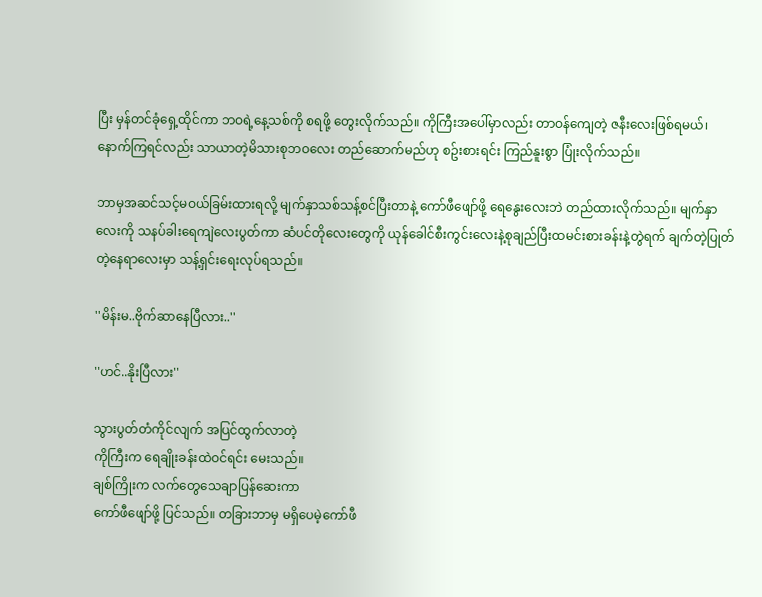ပြီး မှန်တင်ခုံရှေ့ထိုင်ကာ ဘဝရဲ့နေ့သစ်ကို စရဖို့ တွေးလိုက်သည်။ ကိုကြီးအပေါ်မှာလည်း တာဝန်ကျေတဲ့ ဇနီးလေးဖြစ်ရမယ်၊ နောက်ကြရင်လည်း သာယာတဲ့မိသားစုဘဝလေး တည်ဆောက်မည်ဟု စဥ်းစားရင်း ကြည်နူးစွာ ပြုံးလိုက်သည်။

ဘာမှအဆင်သင့်မဝယ်ခြမ်းထားရလို့ မျက်နှာသစ်သန့်စင်ပြီးတာနဲ့ ကော်ဖီဖျော်ဖို့ ရေနွေးလေးဘဲ တည်ထားလိုက်သည်။ မျက်နှာလေးကို သနပ်ခါးရေကျဲလေးပွတ်ကာ ဆံပင်တိုလေးတွေကို ယုန်ခေါင်စီးကွင်းလေးနဲ့စုချည်ပြီးထမင်းစားခန်းနဲ့တွဲရက် ချက်တဲ့ပြုတ်တဲ့နေရာလေးမှာ သန့်ရှင်းရေးလုပ်ရသည်။

''မိန်းမ..ဗိုက်ဆာနေပြီလား..''

''ဟင်..နိုးပြီလား''

သွားပွတ်တံကိုင်လျက် အပြင်ထွက်လာတဲ့
ကိုကြီးက ရေချိုးခန်းထဲဝင်ရင်း မေးသည်။
ချစ်ကြိုးက လက်တွေသေချာပြန်ဆေးကာ
ကော်ဖီဖျော်ဖို့ ပြင်သည်။ တခြားဘာမှ မရှိပေမဲ့ကော်ဖီ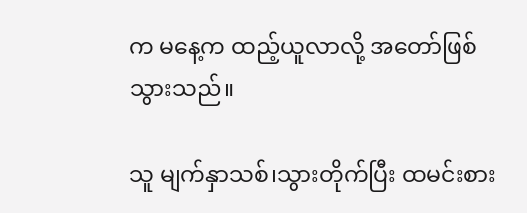က မနေ့က ထည့်ယူလာလို့ အတော်ဖြစ်သွားသည်။

သူ မျက်နှာသစ်၊သွားတိုက်ပြီး ထမင်းစား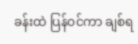ခန်းထဲ ပြန်ဝင်ကာ ချစ်ရ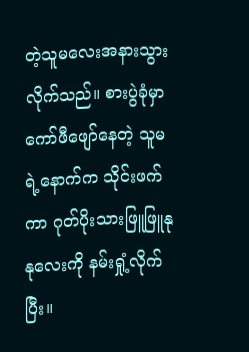တဲ့သူမလေးအနားသွားလိုက်သည်။ စားပွဲခုံမှာ ကော်ဖီဖျော်နေတဲ့ သူမရဲ့နောက်က သိုင်းဖက်ကာ ဂုတ်ပိုးသားဖြူဖြူနုနုလေးကို နမ်းရှုံ့လိုက်ပြီး။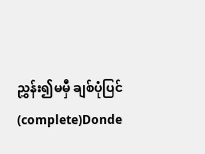ညွှန်း၍မမှီ ချစ်ပုံပြင်(complete)Donde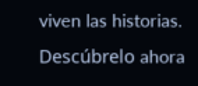viven las historias. Descúbrelo ahora